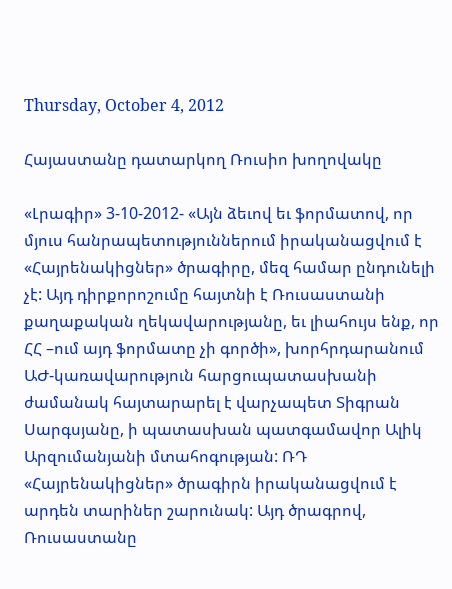Thursday, October 4, 2012

Հայաստանը դատարկող Ռուսիո խողովակը

«Լրագիր» 3-10-2012- «Այն ձեւով եւ ֆորմատով, որ մյուս հանրապետություններում իրականացվում է «Հայրենակիցներ» ծրագիրը, մեզ համար ընդունելի չէ: Այդ դիրքորոշումը հայտնի է Ռուսաստանի քաղաքական ղեկավարությանը, եւ լիահույս ենք, որ ՀՀ –ում այդ ֆորմատը չի գործի», խորհրդարանում ԱԺ-կառավարություն հարցուպատասխանի ժամանակ հայտարարել է վարչապետ Տիգրան Սարգսյանը, ի պատասխան պատգամավոր Ալիկ Արզումանյանի մտահոգության: ՌԴ «Հայրենակիցներ» ծրագիրն իրականացվում է արդեն տարիներ շարունակ: Այդ ծրագրով, Ռուսաստանը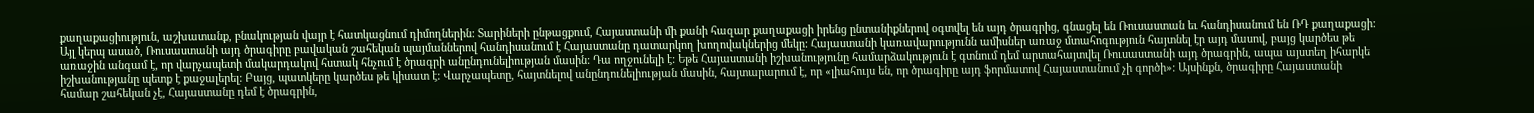քաղաքացիություն, աշխատանք, բնակության վայր է հատկացնում դիմողներին: Տարիների ընթացքում, Հայաստանի մի քանի հազար քաղաքացի իրենց ընտանիքներով օգտվել են այդ ծրագրից, գնացել են Ռուսաստան եւ հանդիսանում են ՌԴ քաղաքացի: Այլ կերպ ասած, Ռուսաստանի այդ ծրագիրը բավական շահեկան պայմաններով հանդիսանում է Հայաստանը դատարկող խողովակներից մեկը: Հայաստանի կառավարությունն ամիսներ առաջ մտահոգություն հայտնել էր այդ մասով, բայց կարծես թե առաջին անգամ է, որ վարչապետի մակարդակով հստակ հնչում է ծրագրի անընդունելիության մասին: Դա ողջունելի է: Եթե Հայաստանի իշխանությունը համարձակություն է գտնում դեմ արտահայտվել Ռուսաստանի այդ ծրագրին, ապա այստեղ իհարկե իշխանությանը պետք է քաջալերել: Բայց, պատկերը կարծես թե կիսատ է: Վարչապետը, հայտնելով անընդունելիության մասին, հայտարարում է, որ «լիահույս են, որ ծրագիրը այդ ֆորմատով Հայաստանում չի գործի»: Այսինքն, ծրագիրը Հայաստանի համար շահեկան չէ, Հայաստանը դեմ է ծրագրին,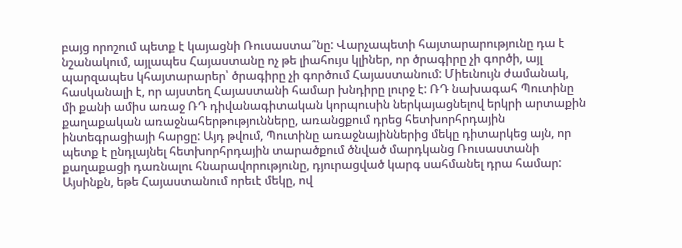բայց որոշում պետք է կայացնի Ռուսաստա՞նը: Վարչապետի հայտարարությունը դա է նշանակում, այլապես Հայաստանը ոչ թե լիահույս կլիներ, որ ծրագիրը չի գործի, այլ պարզապես կհայտարարեր՝ ծրագիրը չի գործում Հայաստանում: Միեւնույն ժամանակ, հասկանալի է, որ այստեղ Հայաստանի համար խնդիրը լուրջ է: ՌԴ նախագահ Պուտինը մի քանի ամիս առաջ ՌԴ դիվանագիտական կորպուսին ներկայացնելով երկրի արտաքին քաղաքական առաջնահերթությունները, առանցքում դրեց հետխորհրդային ինտեգրացիայի հարցը: Այդ թվում, Պուտինը առաջնայիններից մեկը դիտարկեց այն, որ պետք է ընդլայնել հետխորհրդային տարածքում ծնված մարդկանց Ռուսաստանի քաղաքացի դառնալու հնարավորությունը, դյուրացված կարգ սահմանել դրա համար: Այսինքն, եթե Հայաստանում որեւէ մեկը, ով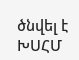ծնվել է ԽՍՀՄ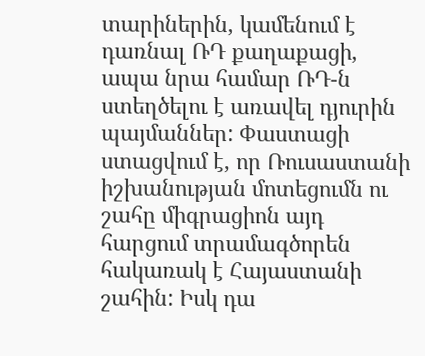տարիներին, կամենում է դառնալ ՌԴ քաղաքացի, ապա նրա համար ՌԴ-ն ստեղծելու է առավել դյուրին պայմաններ: Փաստացի ստացվում է, որ Ռուսաստանի իշխանության մոտեցումն ու շահը միգրացիոն այդ հարցում տրամագծորեն հակառակ է Հայաստանի շահին: Իսկ դա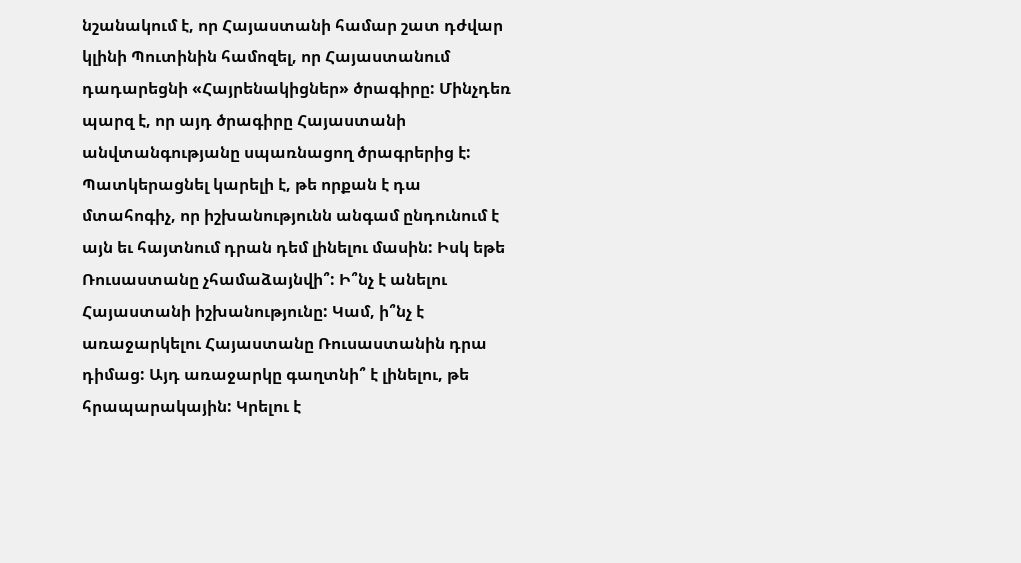նշանակում է, որ Հայաստանի համար շատ դժվար կլինի Պուտինին համոզել, որ Հայաստանում դադարեցնի «Հայրենակիցներ» ծրագիրը: Մինչդեռ պարզ է, որ այդ ծրագիրը Հայաստանի անվտանգությանը սպառնացող ծրագրերից է: Պատկերացնել կարելի է, թե որքան է դա մտահոգիչ, որ իշխանությունն անգամ ընդունում է այն եւ հայտնում դրան դեմ լինելու մասին: Իսկ եթե Ռուսաստանը չհամաձայնվի՞: Ի՞նչ է անելու Հայաստանի իշխանությունը: Կամ, ի՞նչ է առաջարկելու Հայաստանը Ռուսաստանին դրա դիմաց: Այդ առաջարկը գաղտնի՞ է լինելու, թե հրապարակային: Կրելու է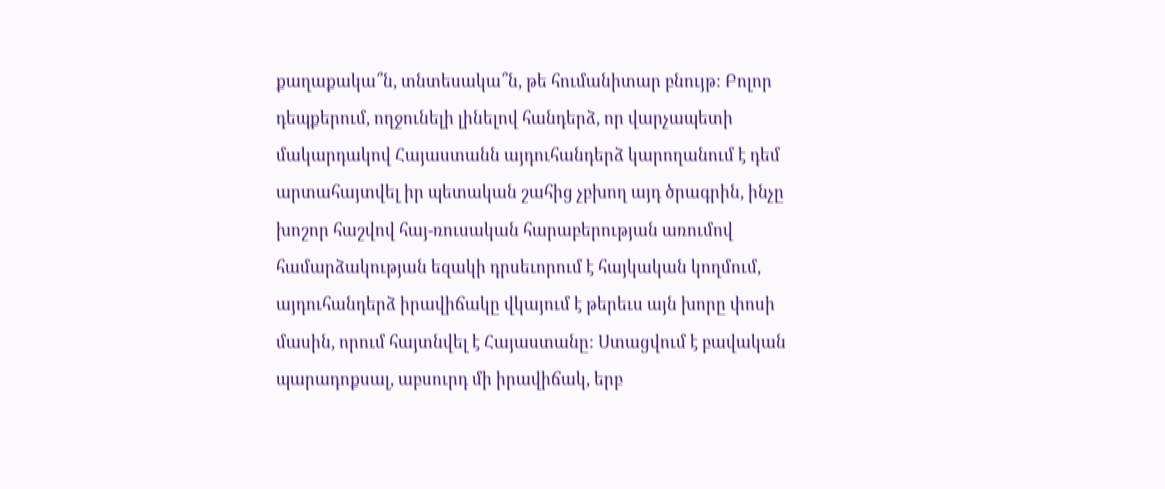քաղաքակա՞ն, տնտեսակա՞ն, թե հումանիտար բնույթ: Բոլոր դեպքերում, ողջունելի լինելով հանդերձ, որ վարչապետի մակարդակով Հայաստանն այդուհանդերձ կարողանում է դեմ արտահայտվել իր պետական շահից չբխող այդ ծրագրին, ինչը խոշոր հաշվով հայ-ռուսական հարաբերության առումով համարձակության եզակի դրսեւորում է հայկական կողմում, այդուհանդերձ իրավիճակը վկայում է թերեւս այն խորը փոսի մասին, որում հայտնվել է Հայաստանը: Ստացվում է բավական պարադոքսալ, աբսուրդ մի իրավիճակ, երբ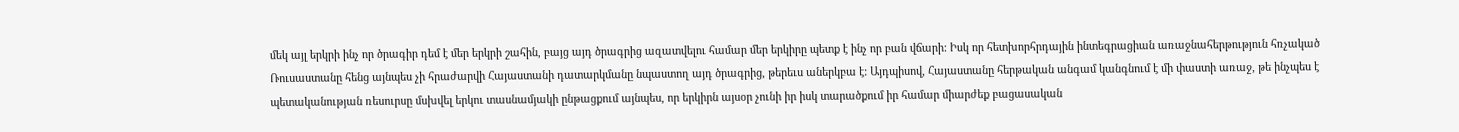մեկ այլ երկրի ինչ որ ծրագիր դեմ է մեր երկրի շահին, բայց այդ ծրագրից ազատվելու համար մեր երկիրը պետք է ինչ որ բան վճարի: Իսկ որ հետխորհրդային ինտեգրացիան առաջնահերթություն հռչակած Ռուսաստանը հենց այնպես չի հրաժարվի Հայաստանի դատարկմանը նպաստող այդ ծրագրից, թերեւս աներկբա է: Այդպիսով, Հայաստանը հերթական անգամ կանգնում է մի փաստի առաջ, թե ինչպես է պետականության ռեսուրսը մսխվել երկու տասնամյակի ընթացքում այնպես, որ երկիրն այսօր չունի իր իսկ տարածքում իր համար միարժեք բացասական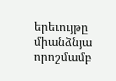երեւույթը միանձնյա որոշմամբ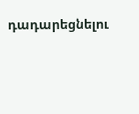դադարեցնելու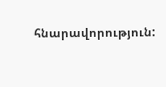հնարավորություն: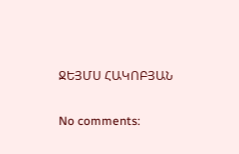ՋԵՅՄՍ ՀԱԿՈԲՅԱՆ

No comments: